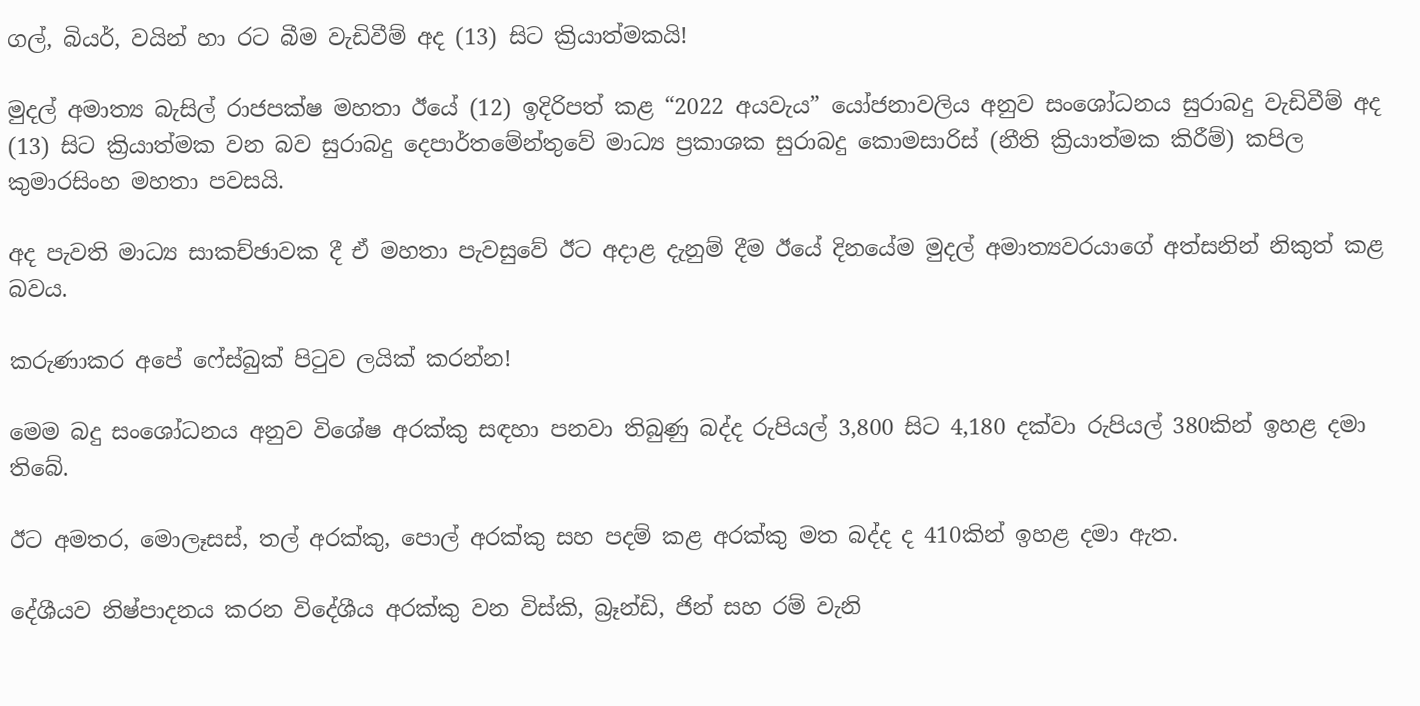ගල්, බියර්, වයින් හා රට බීම වැඩිවීම් අද (13) සිට ක්‍රියාත්මකයි!

මුදල් අමාත්‍ය බැසිල් රාජපක්ෂ මහතා ඊයේ (12) ඉදිරිපත් කළ “2022 අයවැය” යෝජනාවලිය අනුව සංශෝධනය සුරාබදු වැඩිවීම් අද (13) සිට ක්‍රියාත්මක වන බව සුරාබදු දෙපාර්තමේන්තුවේ මාධ්‍ය ප්‍රකාශක සුරාබදු කොමසාරිස් (නීති ක්‍රියාත්මක කිරීම්) කපිල කුමාරසිංහ මහතා පවසයි.

අද පැවති මාධ්‍ය සාකච්ඡාවක දී ඒ මහතා පැවසුවේ ඊට අදාළ දැනුම් දීම ඊයේ දිනයේම මුදල් අමාත්‍යවරයාගේ අත්සනින් නිකුත් කළ බවය.

කරුණාකර අපේ ෆේස්බුක් පිටුව ලයික් කරන්න!

මෙම බදු සංශෝධනය අනුව විශේෂ අරක්කු සඳහා පනවා තිබුණු බද්ද රුපියල් 3,800 සිට 4,180 දක්වා රුපියල් 380කින් ඉහළ දමා තිබේ.

ඊට අමතර, මොලෑසස්, තල් අරක්කු, පොල් අරක්කු සහ පදම් කළ අරක්කු මත බද්ද ද 410කින් ඉහළ දමා ඇත.

දේශීයව නිෂ්පාදනය කරන විදේශීය අරක්කු වන විස්කි, බ්‍රෑන්ඩි, ජින් සහ රම් වැනි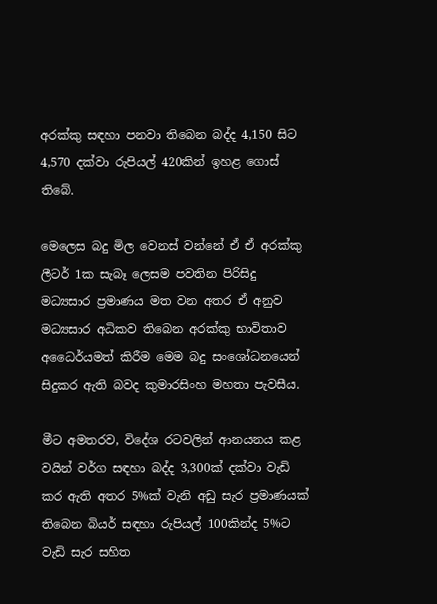අරක්කු සඳහා පනවා තිබෙන බද්ද 4,150 සිට 4,570 දක්වා රුපියල් 420කින් ඉහළ ගොස් තිබේ.

මෙලෙස බදු මිල වෙනස් වන්නේ ඒ ඒ අරක්කු ලීටර් 1ක සැබෑ ලෙසම පවතින පිරිසිදු මධ්‍යසාර ප්‍රමාණය මත වන අතර ඒ අනුව මධ්‍යසාර අධිකව තිබෙන අරක්කු භාවිතාව අධෛර්යමත් කිරීම මෙම බදු සංශෝධනයෙන් සිදුකර ඇති බවද කුමාරසිංහ මහතා පැවසීය.

මීට අමතරව, විදේශ රටවලින් ආනයනය කළ වයින් වර්ග සඳහා බද්ද 3,300ක් දක්වා වැඩි කර ඇති අතර 5%ක් වැනි අඩු සැර ප්‍රමාණයක් තිබෙන බියර් සඳහා රුපියල් 100කින්ද 5%ට වැඩි සැර සහිත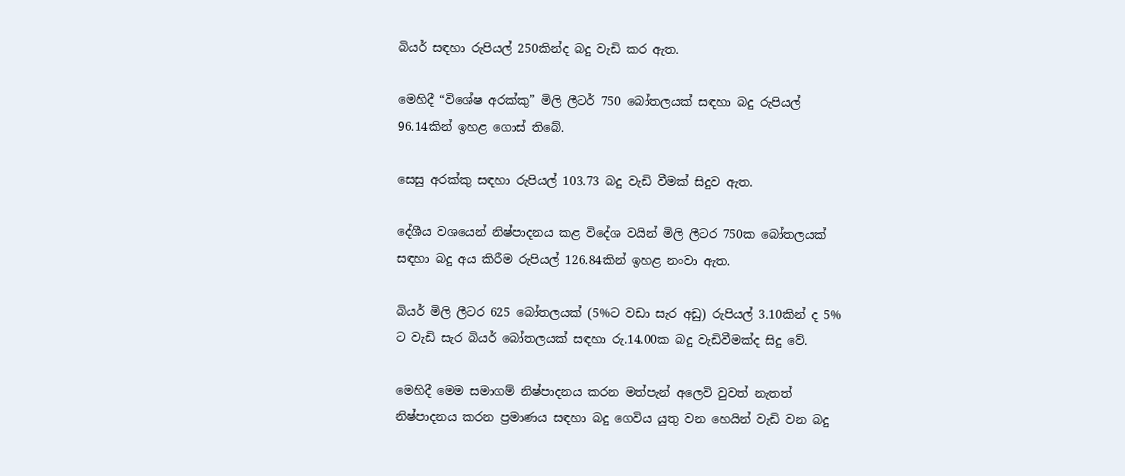බියර් සඳහා රුපියල් 250කින්ද බදු වැඩි කර ඇත.

මෙහිදී “විශේෂ අරක්කු” මිලි ලීටර් 750 බෝතලයක් සඳහා බදු රුපියල් 96.14කින් ඉහළ ගොස් තිබේ.

සෙසු අරක්කු සඳහා රුපියල් 103.73 බදු වැඩි වීමක් සිදුව ඇත.

දේශීය වශයෙන් නිෂ්පාදනය කළ විදේශ වයින් මිලි ලීටර 750ක බෝතලයක් සඳහා බදු අය කිරීම රුපියල් 126.84කින් ඉහළ නංවා ඇත.

බියර් මිලි ලීටර 625 බෝතලයක් (5%ට වඩා සැර අඩු) රුපියල් 3.10කින් ද 5% ට වැඩි සැර බියර් බෝතලයක් සඳහා රු.14.00ක බදු වැඩිවීමක්ද සිදු වේ.

මෙහිදී මෙම සමාගම් නිෂ්පාදනය කරන මත්පැන් අලෙවි වුවත් නැතත් නිෂ්පාදනය කරන ප්‍රමාණය සඳහා බදු ගෙවිය යුතු වන හෙයින් වැඩි වන බදු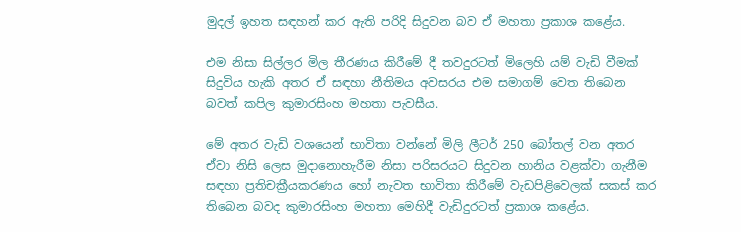මුදල් ඉහත සඳහන් කර ඇති පරිදි සිදුවන බව ඒ මහතා ප්‍රකාශ කළේය.

එම නිසා සිල්ලර මිල තීරණය කිරීමේ දී තවදුරටත් මිලෙහි යම් වැඩි වීමක් සිදුවිය හැකි අතර ඒ සඳහා නීතිමය අවසරය එම සමාගම් වෙත තිබෙන බවත් කපිල කුමාරසිංහ මහතා පැවසීය.

මේ අතර වැඩි වශයෙන් භාවිතා වන්නේ මිලි ලීටර් 250 බෝතල් වන අතර ඒවා නිසි ලෙස මුදානොහැරීම නිසා පරිසරයට සිදුවන හානිය වළක්වා ගැනීම සඳහා ප්‍රතිචක්‍රීයකරණය හෝ නැවත භාවිතා කිරීමේ වැඩපිළිවෙලක් සකස් කර තිබෙන බවද කුමාරසිංහ මහතා මෙහිදී වැඩිදුරටත් ප්‍රකාශ කළේය.